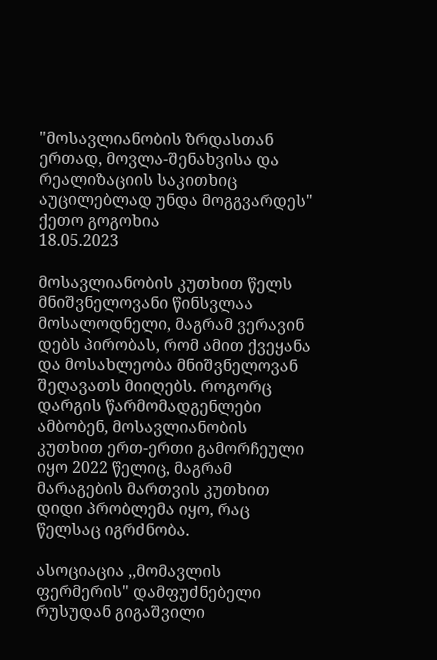"მოსავლიანობის ზრდასთან ერთად, მოვლა-შენახვისა და რეალიზაციის საკითხიც აუცილებლად უნდა მოგგვარდეს"
ქეთო გოგოხია
18.05.2023

მოსავლიანობის კუთხით წელს მნიშვნელოვანი წინსვლაა მოსალოდნელი, მაგრამ ვერავინ დებს პირობას, რომ ამით ქვეყანა და მოსახლეობა მნიშვნელოვან შეღავათს მიიღებს. როგორც დარგის წარმომადგენლები ამბობენ, მოსავლიანობის კუთხით ერთ-ერთი გამორჩეული იყო 2022 წელიც, მაგრამ მარაგების მართვის კუთხით დიდი პრობლემა იყო, რაც წელსაც იგრძნობა.

ასოციაცია ,,მომავლის ფერმერის" დამფუძნებელი რუსუდან გიგაშვილი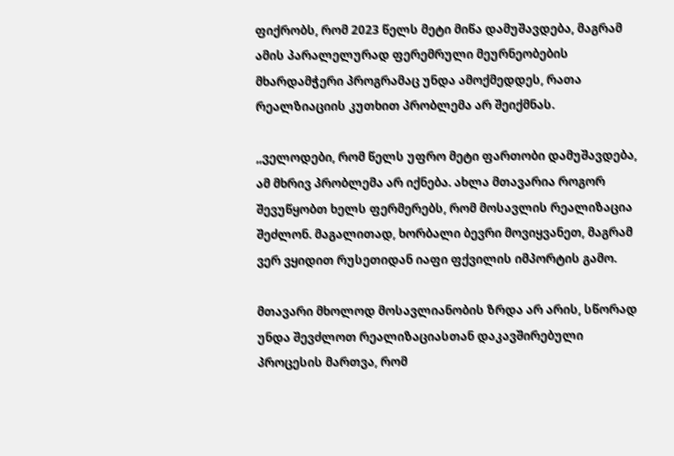ფიქრობს, რომ 2023 წელს მეტი მიწა დამუშავდება, მაგრამ ამის პარალელურად ფერემრული მეურნეობების მხარდამჭერი პროგრამაც უნდა ამოქმედდეს, რათა რეალზიაციის კუთხით პრობლემა არ შეიქმნას.

,,ველოდები, რომ წელს უფრო მეტი ფართობი დამუშავდება, ამ მხრივ პრობლემა არ იქნება. ახლა მთავარია როგორ შევუწყობთ ხელს ფერმერებს, რომ მოსავლის რეალიზაცია შეძლონ. მაგალითად, ხორბალი ბევრი მოვიყვანეთ, მაგრამ ვერ ვყიდით რუსეთიდან იაფი ფქვილის იმპორტის გამო.

მთავარი მხოლოდ მოსავლიანობის ზრდა არ არის, სწორად უნდა შევძლოთ რეალიზაციასთან დაკავშირებული პროცესის მართვა, რომ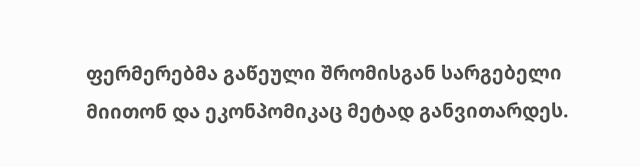ფერმერებმა გაწეული შრომისგან სარგებელი მიითონ და ეკონპომიკაც მეტად განვითარდეს.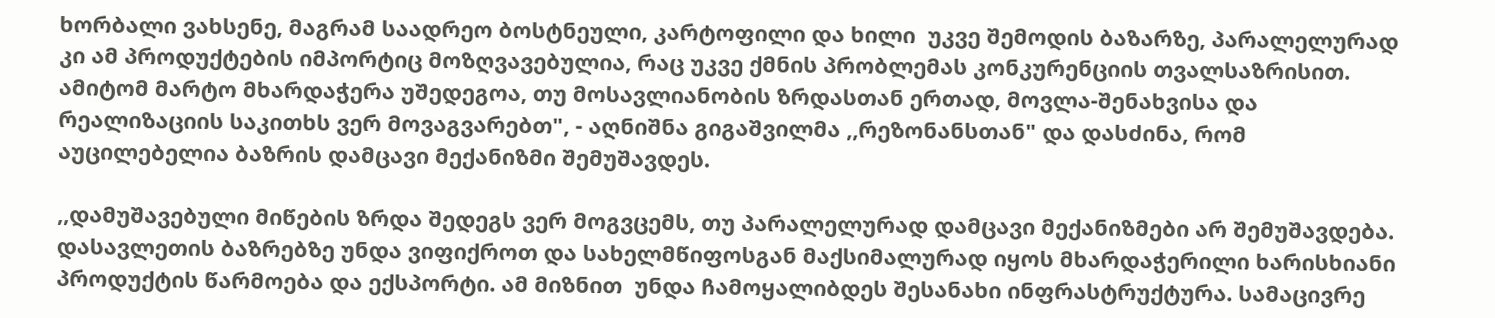ხორბალი ვახსენე, მაგრამ საადრეო ბოსტნეული, კარტოფილი და ხილი  უკვე შემოდის ბაზარზე, პარალელურად კი ამ პროდუქტების იმპორტიც მოზღვავებულია, რაც უკვე ქმნის პრობლემას კონკურენციის თვალსაზრისით. ამიტომ მარტო მხარდაჭერა უშედეგოა, თუ მოსავლიანობის ზრდასთან ერთად, მოვლა-შენახვისა და რეალიზაციის საკითხს ვერ მოვაგვარებთ", - აღნიშნა გიგაშვილმა ,,რეზონანსთან" და დასძინა, რომ აუცილებელია ბაზრის დამცავი მექანიზმი შემუშავდეს.

,,დამუშავებული მიწების ზრდა შედეგს ვერ მოგვცემს, თუ პარალელურად დამცავი მექანიზმები არ შემუშავდება. დასავლეთის ბაზრებზე უნდა ვიფიქროთ და სახელმწიფოსგან მაქსიმალურად იყოს მხარდაჭერილი ხარისხიანი პროდუქტის წარმოება და ექსპორტი. ამ მიზნით  უნდა ჩამოყალიბდეს შესანახი ინფრასტრუქტურა. სამაცივრე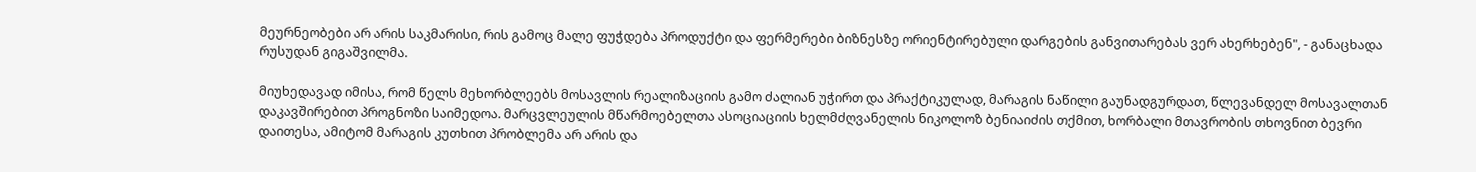მეურნეობები არ არის საკმარისი, რის გამოც მალე ფუჭდება პროდუქტი და ფერმერები ბიზნესზე ორიენტირებული დარგების განვითარებას ვერ ახერხებენ", - განაცხადა რუსუდან გიგაშვილმა.

მიუხედავად იმისა, რომ წელს მეხორბლეებს მოსავლის რეალიზაციის გამო ძალიან უჭირთ და პრაქტიკულად, მარაგის ნაწილი გაუნადგურდათ, წლევანდელ მოსავალთან დაკავშირებით პროგნოზი საიმედოა. მარცვლეულის მწარმოებელთა ასოციაციის ხელმძღვანელის ნიკოლოზ ბენიაიძის თქმით, ხორბალი მთავრობის თხოვნით ბევრი დაითესა, ამიტომ მარაგის კუთხით პრობლემა არ არის და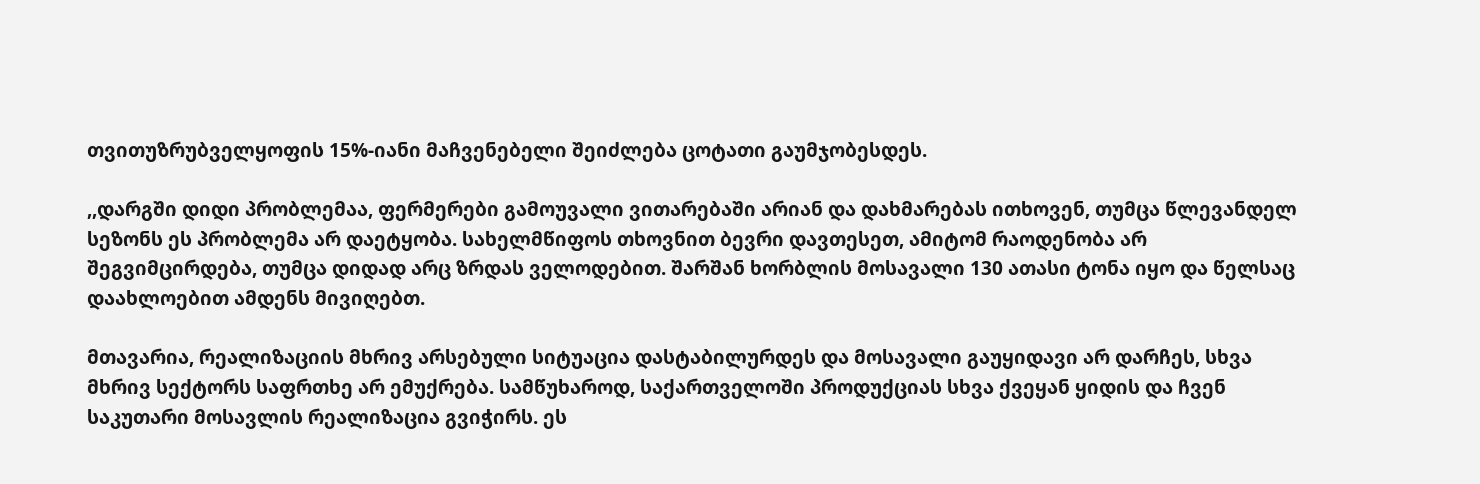თვითუზრუბველყოფის 15%-იანი მაჩვენებელი შეიძლება ცოტათი გაუმჯობესდეს.

,,დარგში დიდი პრობლემაა, ფერმერები გამოუვალი ვითარებაში არიან და დახმარებას ითხოვენ, თუმცა წლევანდელ სეზონს ეს პრობლემა არ დაეტყობა. სახელმწიფოს თხოვნით ბევრი დავთესეთ, ამიტომ რაოდენობა არ შეგვიმცირდება, თუმცა დიდად არც ზრდას ველოდებით. შარშან ხორბლის მოსავალი 130 ათასი ტონა იყო და წელსაც დაახლოებით ამდენს მივიღებთ.

მთავარია, რეალიზაციის მხრივ არსებული სიტუაცია დასტაბილურდეს და მოსავალი გაუყიდავი არ დარჩეს, სხვა მხრივ სექტორს საფრთხე არ ემუქრება. სამწუხაროდ, საქართველოში პროდუქციას სხვა ქვეყან ყიდის და ჩვენ საკუთარი მოსავლის რეალიზაცია გვიჭირს. ეს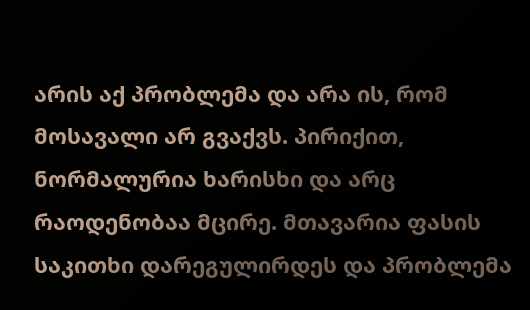არის აქ პრობლემა და არა ის, რომ მოსავალი არ გვაქვს. პირიქით, ნორმალურია ხარისხი და არც რაოდენობაა მცირე. მთავარია ფასის საკითხი დარეგულირდეს და პრობლემა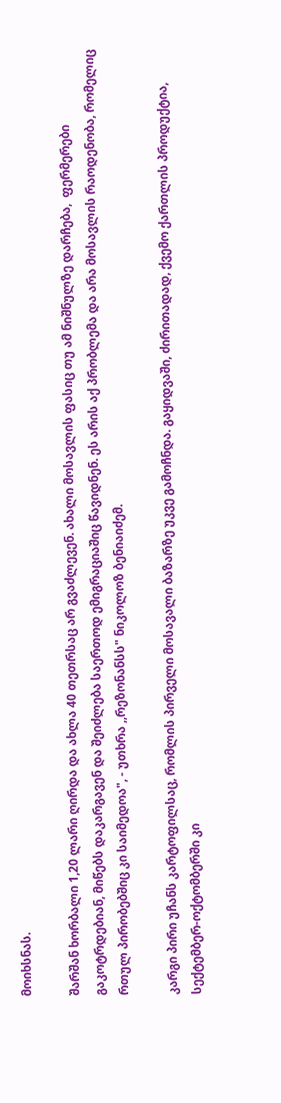მოიხსნას.

შარშან ხორბალი 1,20 ლარი ღირდა და ახლა 40 თეთრსაც არ გვაძლევენ. ახალი მოსავლის ფასიც თუ ამ ნიშნულზე დარჩება,  ფერმერები გაკოტრდებიან, მიწებს დაკარგავენ და შეიძლება საერთოდ ემიგრაციაშიც წავიდნენ. ეს არის აქ პრობლემა და არა მოსავლის რაოდენობა, რომელიც რთულ პირობებშიც კი საიმედოა", - უთხრა ,,რეზონანსს" ნიკოლოზ ბენიაიძემ.

კარგი პირი უჩანს კარტოფილსაც, რომლის პირველი მოსავალი ბაზარზე უკვე გამოჩნდა. გაყიდვაში, ძირითადად, ქვემო ქართლის პროდუქტია, სექტემბერ-ოქტომბერში კი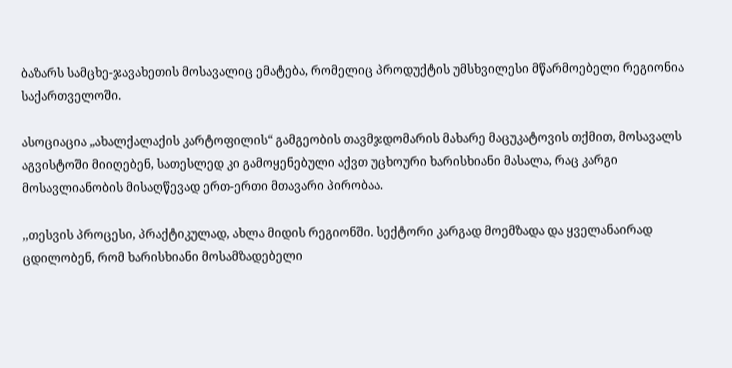ბაზარს სამცხე-ჯავახეთის მოსავალიც ემატება, რომელიც პროდუქტის უმსხვილესი მწარმოებელი რეგიონია საქართველოში.

ასოციაცია „ახალქალაქის კარტოფილის“ გამგეობის თავმჯდომარის მახარე მაცუკატოვის თქმით, მოსავალს აგვისტოში მიიღებენ, სათესლედ კი გამოყენებული აქვთ უცხოური ხარისხიანი მასალა, რაც კარგი მოსავლიანობის მისაღწევად ერთ-ერთი მთავარი პირობაა.

,,თესვის პროცესი, პრაქტიკულად, ახლა მიდის რეგიონში. სექტორი კარგად მოემზადა და ყველანაირად ცდილობენ, რომ ხარისხიანი მოსამზადებელი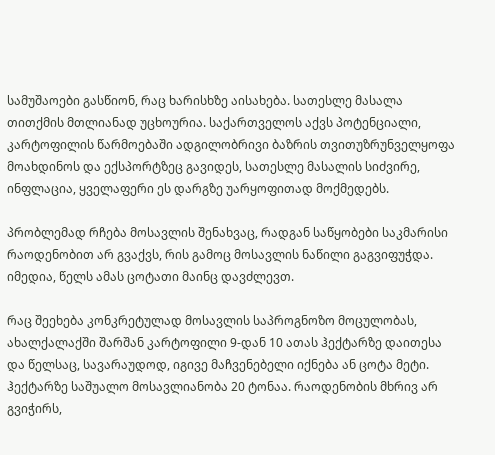სამუშაოები გასწიონ, რაც ხარისხზე აისახება. სათესლე მასალა თითქმის მთლიანად უცხოურია. საქართველოს აქვს პოტენციალი, კარტოფილის წარმოებაში ადგილობრივი ბაზრის თვითუზრუნველყოფა მოახდინოს და ექსპორტზეც გავიდეს, სათესლე მასალის სიძვირე, ინფლაცია, ყველაფერი ეს დარგზე უარყოფითად მოქმედებს.

პრობლემად რჩება მოსავლის შენახვაც, რადგან საწყობები საკმარისი რაოდენობით არ გვაქვს, რის გამოც მოსავლის ნაწილი გაგვიფუჭდა. იმედია, წელს ამას ცოტათი მაინც დავძლევთ.

რაც შეეხება კონკრეტულად მოსავლის საპროგნოზო მოცულობას, ახალქალაქში შარშან კარტოფილი 9-დან 10 ათას ჰექტარზე დაითესა და წელსაც, სავარაუდოდ, იგივე მაჩვენებელი იქნება ან ცოტა მეტი. ჰექტარზე საშუალო მოსავლიანობა 20 ტონაა. რაოდენობის მხრივ არ გვიჭირს,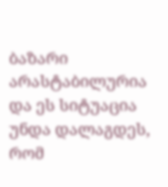ბაზარი არასტაბილურია და ეს სიტუაცია უნდა დალაგდეს, რომ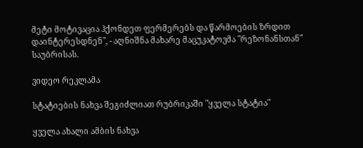მეტი მოტივაცია ჰქონდეთ ფერმერებს და წარმოების ზრდით დაინტერესდნენ", - აღნიშნა მახარე მაცუკატოვმა "რეზონანსთან" საუბრისას.

ვიდეო რეკლამა

სტატიების ნახვა შეგიძლიათ რუბრიკაში "ყველა სტატია"

ყველა ახალი ამბის ნახვა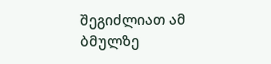შეგიძლიათ ამ ბმულზე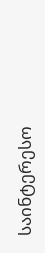საინტერესო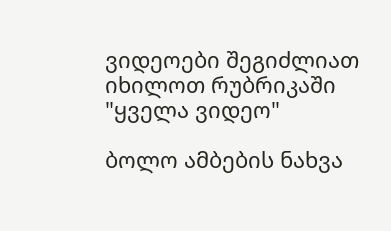ვიდეოები შეგიძლიათ იხილოთ რუბრიკაში "ყველა ვიდეო"

ბოლო ამბების ნახვა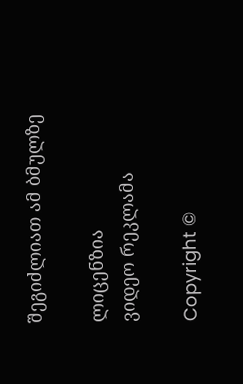შეგიძლიათ ამ ბმულზე

ლიცენზია
ვიდეო რეკლამა

Copyright ©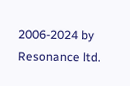2006-2024 by Resonance ltd.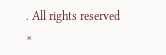. All rights reserved
×